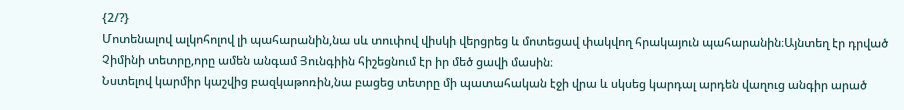{2/?}
Մոտենալով ալկոհոլով լի պահարանին,նա սև տուփով վիսկի վերցրեց և մոտեցավ փակվող հրակայուն պահարանին։Այնտեղ էր դրված Չիմինի տետրը,որը ամեն անգամ Յունգիին հիշեցնում էր իր մեծ ցավի մասին։
Նստելով կարմիր կաշվից բազկաթոռին,նա բացեց տետրը մի պատահական էջի վրա և սկսեց կարդալ արդեն վաղուց անգիր արած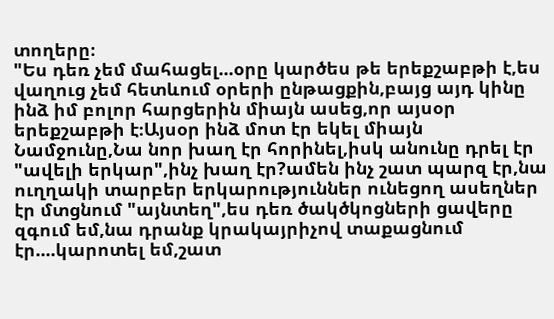տողերը։
"Ես դեռ չեմ մահացել...օրը կարծես թե երեքշաբթի է,ես վաղուց չեմ հետևում օրերի ընթացքին,բայց այդ կինը ինձ իմ բոլոր հարցերին միայն ասեց,որ այսօր երեքշաբթի է։Այսօր ինձ մոտ էր եկել միայն Նամջունը,Նա նոր խաղ էր հորինել,իսկ անունը դրել էր "ավելի երկար",ինչ խաղ էր?ամեն ինչ շատ պարզ էր,նա ուղղակի տարբեր երկարություններ ունեցող ասեղներ էր մտցնում "այնտեղ",ես դեռ ծակծկոցների ցավերը զգում եմ,նա դրանք կրակայրիչով տաքացնում էր....կարոտել եմ,շատ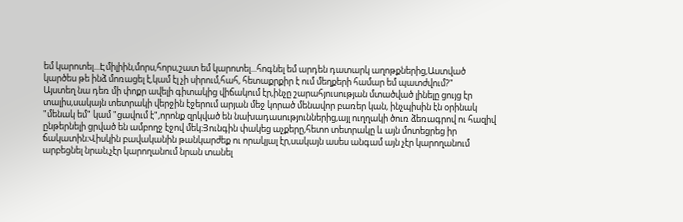եմ կարոտել...Էմիլիին,մորս,հորս,շատ եմ կարոտել...հոգնել եմ արդեն դատարկ աղոթքներից,Աստված կարծես թե ինձ մոռացել է,կամ էլ չի սիրում,հահ, հետաքրքիր է ում մեղքերի համար եմ պատժվում?"
Այստեղ նա դեռ մի փոքր ավելի գիտակից վիճակում էր,ինչը շարահյուսության մտածված լինելը ցույց էր տալիս,սակայն տետրակի վերջին էջերում արյան մեջ կորած մենավոր բառեր կան, ինչպիսին էն օրինակ "մենակ եմ" կամ "ցավում է",որոնք զրկված են նախադասություններից,այլ ուղղակի ծուռ ձեռագրով ու հազիվ ընթերնելի ցրված են ամբողջ էջով մեկ։Յունգին փակեց աչքերը,հետո տետրակը և այն մոտեցրեց իր ճակատին։Վիսկին բավականին թանկարժեք ու որակյալ էր,սակայն ասես անգամ այն չէր կարողանում արբեցնել նրան,չէր կարողանում նրան տանել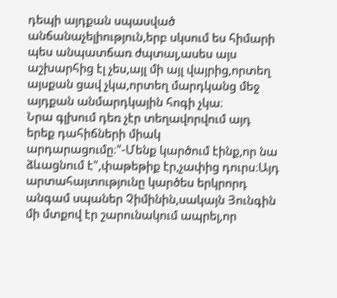դեպի այդքան սպասված անճանաչելիություն,երբ սկսում ես հիմարի պես անպատճառ ժպտալ,ասես այս աշխարհից էլ չես,այլ մի այլ վայրից,որտեղ այսքան ցավ չկա,որտեղ մարդկանց մեջ այդքան անմարդկային հոգի չկա։
Նրա գլխում դեռ չէր տեղավորվում այդ երեք դահիճների միակ արդարացումը։"-Մենք կարծում էինք,որ նա ձևացնում է",փաթեթիք էր,չափից դուրս։Այդ արտահայտությունը կարծես երկրորդ անգամ սպաներ Չիմինին,սակայն Յունգին մի մտքով էր շարունակում ապրել,որ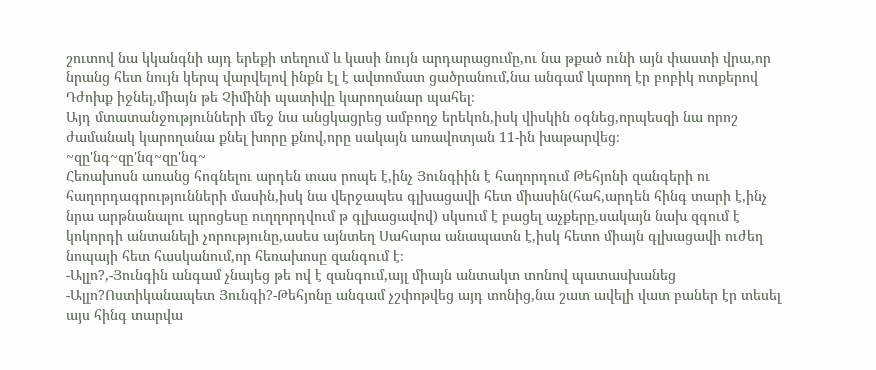շուտով նա կկանգնի այդ երեքի տեղում և կասի նույն արդարացումը,ու նա թքած ունի այն փաստի վրա,որ նրանց հետ նույն կերպ վարվելով ինքն էլ է ավտոմատ ցածրանում,նա անգամ կարող էր բոբիկ ոտքերով Դժոխք իջնել,միայն թե Չիմինի պատիվը կարողանար պահել։
Այդ մտատանջությունների մեջ նա անցկացրեց ամբողջ երեկոն,իսկ վիսկին օգնեց,որպեսզի նա որոշ ժամանակ կարողանա քնել խորը քնով,որը սակայն առավոտյան 11-ին խաթարվեց։
~զը'նգ~զը'նգ~զը'նգ~
Հեռախոսն առանց հոգնելու արդեն տաս րոպե է,ինչ Յունգիին է հաղորդում Թեհյոնի զանգերի ու հաղորդագրությունների մասին,իսկ նա վերջապես գլխացավի հետ միասին(հահ,արդեն հինգ տարի է,ինչ նրա արթնանալու պրոցեսը ուղղորդվում թ գլխացավով) սկսում է բացել աչքերը,սակայն նախ զգում է կոկորդի անտանելի չորությունը,ասես այնտեղ Սահարա անապատն է,իսկ հետո միայն գլխացավի ուժեղ նոպայի հետ հասկանում,որ հեռախոսը զանգում է։
-Ալլո?,-Յունգին անգամ չնայեց թե ով է զանգում,այլ միայն անտակտ տոնով պատասխանեց
-Ալլո?Ոստիկանապետ Յունգի?-Թեհյոնը անգամ չշփոթվեց այդ տոնից,նա շատ ավելի վատ բաներ էր տեսել այս հինգ տարվա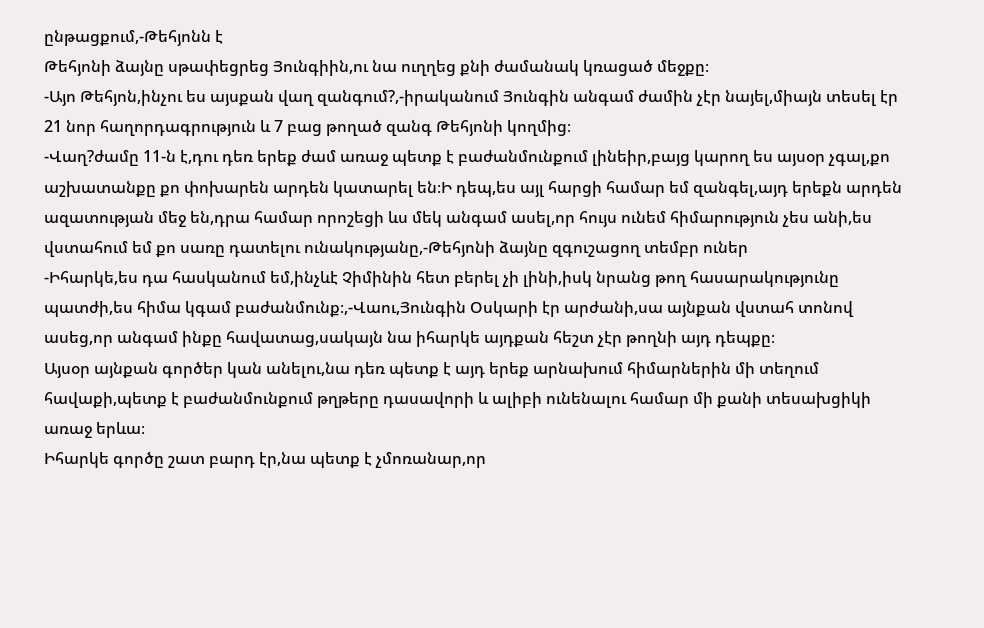ընթացքում,-Թեհյոնն է
Թեհյոնի ձայնը սթափեցրեց Յունգիին,ու նա ուղղեց քնի ժամանակ կռացած մեջքը։
-Այո Թեհյոն,ինչու ես այսքան վաղ զանգում?,-իրականում Յունգին անգամ ժամին չէր նայել,միայն տեսել էր 21 նոր հաղորդագրություն և 7 բաց թողած զանգ Թեհյոնի կողմից։
-Վաղ?ժամը 11-ն է,դու դեռ երեք ժամ առաջ պետք է բաժանմունքում լինեիր,բայց կարող ես այսօր չգալ,քո աշխատանքը քո փոխարեն արդեն կատարել են։Ի դեպ,ես այլ հարցի համար եմ զանգել,այդ երեքն արդեն ազատության մեջ են,դրա համար որոշեցի ևս մեկ անգամ ասել,որ հույս ունեմ հիմարություն չես անի,ես վստահում եմ քո սառը դատելու ունակությանը,-Թեհյոնի ձայնը զգուշացող տեմբր ուներ
-Իհարկե,ես դա հասկանում եմ,ինչևէ Չիմինին հետ բերել չի լինի,իսկ նրանց թող հասարակությունը պատժի,ես հիմա կգամ բաժանմունք։,-Վաու,Յունգին Օսկարի էր արժանի,սա այնքան վստահ տոնով ասեց,որ անգամ ինքը հավատաց,սակայն նա իհարկե այդքան հեշտ չէր թողնի այդ դեպքը։
Այսօր այնքան գործեր կան անելու,նա դեռ պետք է այդ երեք արնախում հիմարներին մի տեղում հավաքի,պետք է բաժանմունքում թղթերը դասավորի և ալիբի ունենալու համար մի քանի տեսախցիկի առաջ երևա։
Իհարկե գործը շատ բարդ էր,նա պետք է չմոռանար,որ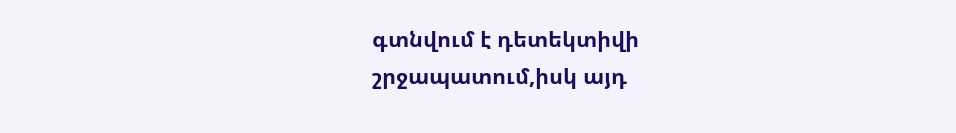գտնվում է դետեկտիվի շրջապատում,իսկ այդ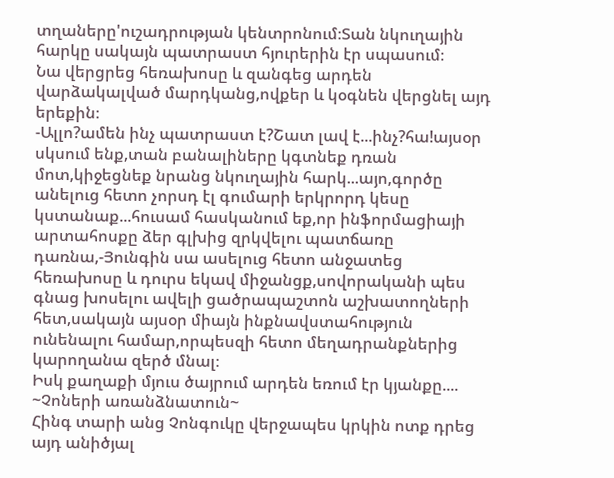տղաները'ուշադրության կենտրոնում։Տան նկուղային հարկը սակայն պատրաստ հյուրերին էր սպասում։
Նա վերցրեց հեռախոսը և զանգեց արդեն վարձակալված մարդկանց,ովքեր և կօգնեն վերցնել այդ երեքին։
-Ալլո?ամեն ինչ պատրաստ է?Շատ լավ է...ինչ?հա!այսօր սկսում ենք,տան բանալիները կգտնեք դռան մոտ,կիջեցնեք նրանց նկուղային հարկ...այո,գործը անելուց հետո չորսդ էլ գումարի երկրորդ կեսը կստանաք...հուսամ հասկանում եք,որ ինֆորմացիայի արտահոսքը ձեր գլխից զրկվելու պատճառը դառնա,-Յունգին սա ասելուց հետո անջատեց հեռախոսը և դուրս եկավ միջանցք,սովորականի պես գնաց խոսելու ավելի ցածրապաշտոն աշխատողների հետ,սակայն այսօր միայն ինքնավստահություն ունենալու համար,որպեսզի հետո մեղադրանքներից կարողանա զերծ մնալ։
Իսկ քաղաքի մյուս ծայրում արդեն եռում էր կյանքը....
~Չոների առանձնատուն~
Հինգ տարի անց Չոնգուկը վերջապես կրկին ոտք դրեց այդ անիծյալ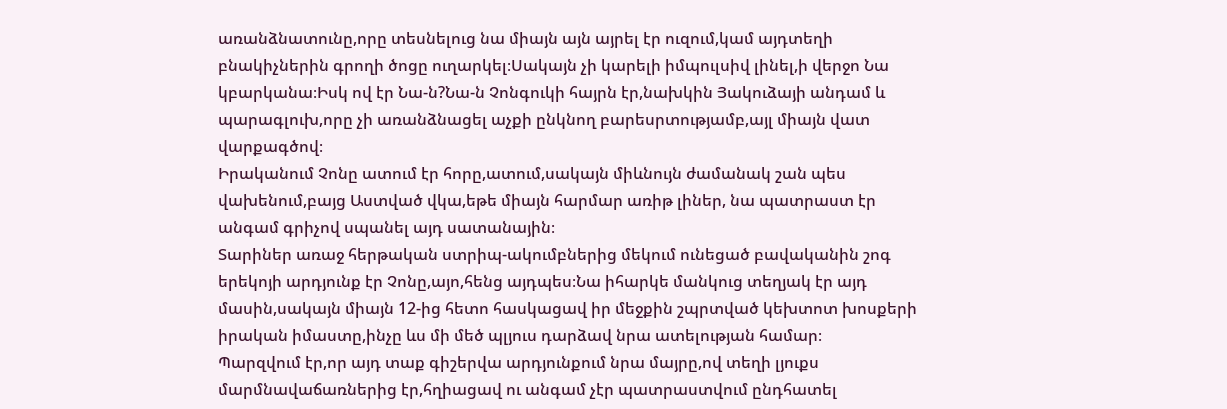առանձնատունը,որը տեսնելուց նա միայն այն այրել էր ուզում,կամ այդտեղի բնակիչներին գրողի ծոցը ուղարկել։Սակայն չի կարելի իմպուլսիվ լինել,ի վերջո Նա կբարկանա։Իսկ ով էր Նա-ն?Նա-ն Չոնգուկի հայրն էր,նախկին Յակուձայի անդամ և պարագլուխ,որը չի առանձնացել աչքի ընկնող բարեսրտությամբ,այլ միայն վատ վարքագծով։
Իրականում Չոնը ատում էր հորը,ատում,սակայն միևնույն ժամանակ շան պես վախենում,բայց Աստված վկա,եթե միայն հարմար առիթ լիներ, նա պատրաստ էր անգամ գրիչով սպանել այդ սատանային։
Տարիներ առաջ հերթական ստրիպ-ակումբներից մեկում ունեցած բավականին շոգ երեկոյի արդյունք էր Չոնը,այո,հենց այդպես։Նա իհարկե մանկուց տեղյակ էր այդ մասին,սակայն միայն 12-ից հետո հասկացավ իր մեջքին շպրտված կեխտոտ խոսքերի իրական իմաստը,ինչը ևս մի մեծ պլյուս դարձավ նրա ատելության համար։
Պարզվում էր,որ այդ տաք գիշերվա արդյունքում նրա մայրը,ով տեղի լյուքս մարմնավաճառներից էր,հղիացավ ու անգամ չէր պատրաստվում ընդհատել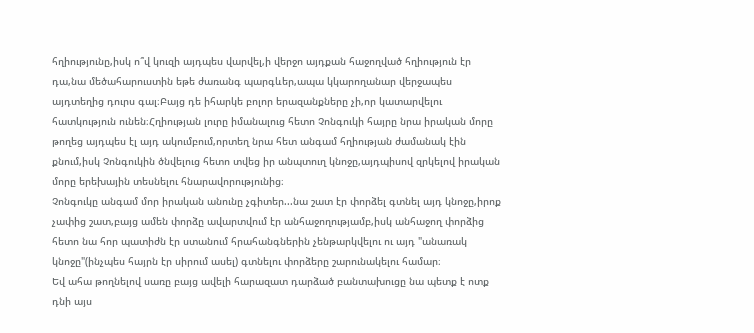հղիությունը,իսկ ո՞վ կուզի այդպես վարվել,ի վերջո այդքան հաջողված հղիություն էր դա,նա մեծահարուստին եթե ժառանգ պարգևեր,ապա կկարողանար վերջապես այդտեղից դուրս գալ։Բայց դե իհարկե բոլոր երազանքները չի,որ կատարվելու հատկություն ունեն։Հղիության լուրը իմանալուց հետո Չոնգուկի հայրը նրա իրական մորը թողեց այդպես էլ այդ ակումբում,որտեղ նրա հետ անգամ հղիության ժամանակ էին քնում,իսկ Չոնգուկին ծնվելուց հետո տվեց իր անպտուղ կնոջը,այդպիսով զրկելով իրական մորը երեխային տեսնելու հնարավորությունից։
Չոնգուկը անգամ մոր իրական անունը չգիտեր...նա շատ էր փորձել գտնել այդ կնոջը,իրոք չափից շատ,բայց ամեն փորձը ավարտվում էր անհաջողությամբ,իսկ անհաջող փորձից հետո նա հոր պատիժն էր ստանում հրահանգներին չենթարկվելու ու այդ "անառակ կնոջը"(ինչպես հայրն էր սիրում ասել) գտնելու փորձերը շարունակելու համար։
Եվ ահա թողնելով սառը բայց ավելի հարազատ դարձած բանտախուցը նա պետք է ոտք դնի այս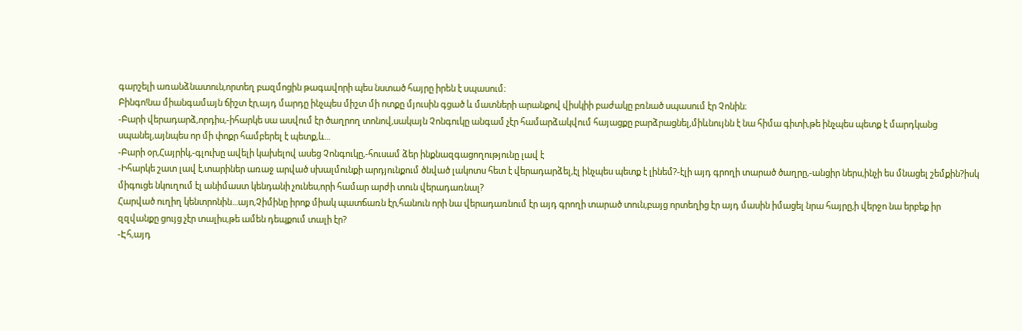գարշելի առանձնատուն,որտեղ բազմոցին թագավորի պես նստած հայրը իրեն է սպասում։
Բինգո!նա միանգամայն ճիշտ էր,այդ մարդը ինչպես միշտ մի ոտքը մյուսին գցած և մատների արանքով վիսկիի բաժակը բռնած սպասում էր Չոնին։
-Բարի վերադարձ,որդիս,-իհարկե սա ասվում էր ծաղրող տոնով,սակայն Չոնգուկը անգամ չէր համարձակվում հայացքը բարձրացնել,միևնույնն է նա հիմա գիտի,թե ինչպես պետք է մարդկանց սպանել,այնպես որ մի փոքր համբերել է պետք,և...
-Բարի օր,Հայրիկ,-գլուխը ավելի կախելով ասեց Չոնգուկը,-հուսամ ձեր ինքնազգացողությունը լավ է
-Իհարկե շատ լավ է,տարիներ առաջ արված սխալմունքի արդյունքում ծնված լակոտս հետ է վերադարձել,էլ ինչպես պետք է լինեմ?-էլի այդ գրողի տարած ծաղրը,-անցիր ներս,ինչի ես մնացել շեմքին?իսկ միգուցե նկուղում էլ անիմաստ կենդանի չունես,որի համար արժի տուն վերադառնալ?
Հարված ուղիղ կենտրոնին...այո,Չիմինը իրոք միակ պատճառն էր,հանուն որի նա վերադառնում էր այդ գրողի տարած տուն,բայց որտեղից էր այդ մասին իմացել նրա հայրը,ի վերջո նա երբեք իր զզվանքը ցույց չէր տալիս,թե ամեն դեպքում տալի էր?
-Էհ,այդ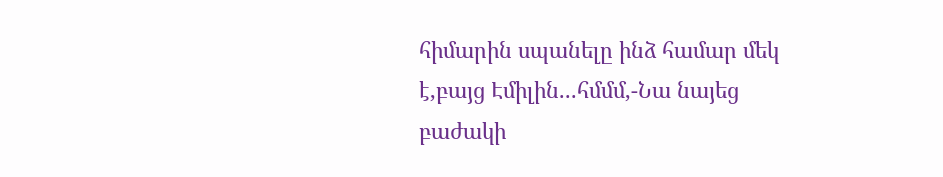հիմարին սպանելը ինձ համար մեկ է,բայց Էմիլին...հմմմ,-Նա նայեց բաժակի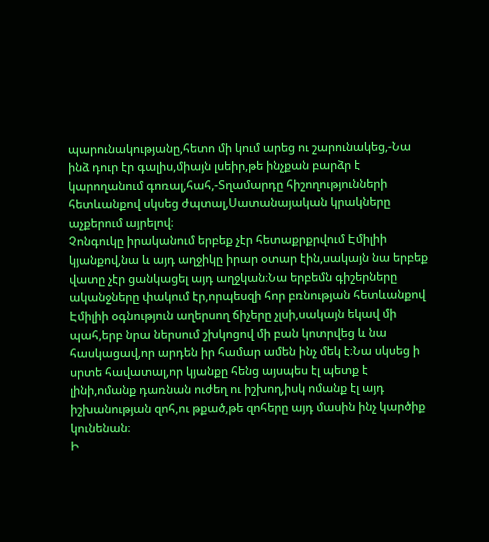պարունակությանը,հետո մի կում արեց ու շարունակեց,-Նա ինձ դուր էր գալիս,միայն լսեիր,թե ինչքան բարձր է կարողանում գոռալ,հահ,-Տղամարդը հիշողությունների հետևանքով սկսեց ժպտալ,Սատանայական կրակները աչքերում այրելով։
Չոնգուկը իրականում երբեք չէր հետաքրքրվում Էմիլիի կյանքով,նա և այդ աղջիկը իրար օտար էին,սակայն նա երբեք վատը չէր ցանկացել այդ աղջկան։Նա երբեմն գիշերները ականջները փակում էր,որպեսզի հոր բռնության հետևանքով Էմիլիի օգնություն աղերսող ճիչերը չլսի,սակայն եկավ մի պահ,երբ նրա ներսում շխկոցով մի բան կոտրվեց և նա հասկացավ,որ արդեն իր համար ամեն ինչ մեկ է։Նա սկսեց ի սրտե հավատալ,որ կյանքը հենց այսպես էլ պետք է լինի,ոմանք դառնան ուժեղ ու իշխող,իսկ ոմանք էլ այդ իշխանության զոհ,ու թքած,թե զոհերը այդ մասին ինչ կարծիք կունենան։
Ի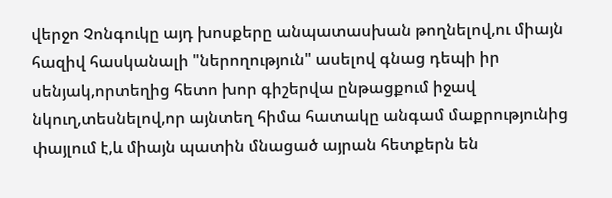վերջո Չոնգուկը այդ խոսքերը անպատասխան թողնելով,ու միայն հազիվ հասկանալի "ներողություն" ասելով գնաց դեպի իր սենյակ,որտեղից հետո խոր գիշերվա ընթացքում իջավ նկուղ,տեսնելով,որ այնտեղ հիմա հատակը անգամ մաքրությունից փայլում է,և միայն պատին մնացած այրան հետքերն են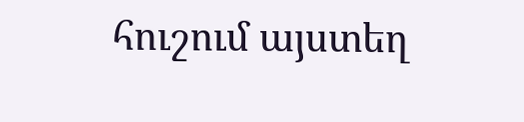հուշում այստեղ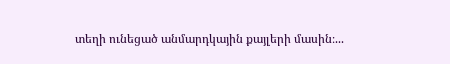տեղի ունեցած անմարդկային քայլերի մասին։...